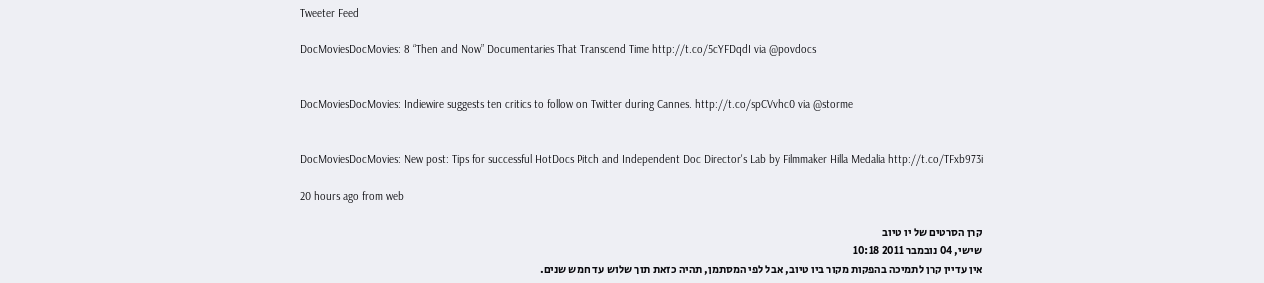Tweeter Feed

DocMoviesDocMovies: 8 “Then and Now” Documentaries That Transcend Time http://t.co/5cYFDqdI via @povdocs


DocMoviesDocMovies: Indiewire suggests ten critics to follow on Twitter during Cannes. http://t.co/spCVvhc0 via @storme


DocMoviesDocMovies: New post: Tips for successful HotDocs Pitch and Independent Doc Director's Lab by Filmmaker Hilla Medalia http://t.co/TFxb973i

20 hours ago from web

קרן הסרטים של יו טיוב
שישי, 04 נובמבר 2011 10:18
אין עדיין קרן לתמיכה בהפקות מקור ביו טיוב, אבל לפי המסתמן, תהיה כזאת תוך שלוש עד חמש שנים.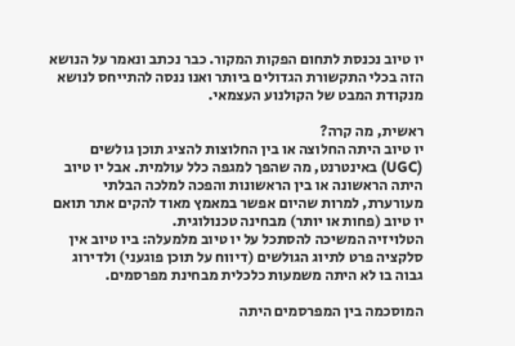יו טיוב נכנסת לתחום הפקות המקור. כבר נכתב ונאמר על הנושא הזה בכלי התקשורת הגדולים ביותר ואנו ננסה להתייחס לנושא מנקודת המבט של הקולנוע העצמאי.

ראשית, מה קרה?
יו טיוב היתה החלוצה או בין החלוצות להציג תוכן גולשים (UGC) באינטרנט, מה שהפך למגפה כלל עולמית. אבל יו טיוב היתה הראשונה או בין הראשונות והפכה למלכה הבלתי מעורערת, למרות שהיום אפשר במאמץ מאוד להקים אתר תואם יו טיוב (פחות או יותר) מבחינה טכנולוגית.
הטלויזיה המשיכה להסתכל על יו טיוב מלמעלה: ביו טיוב אין סלקציה פרט לתיוג הגולשים (דיווח על תוכן פוגעני) ולדירוג גבוה בו לא היתה משמעות כלכלית מבחינת מפרסמים.

המוסכמה בין המפרסמים היתה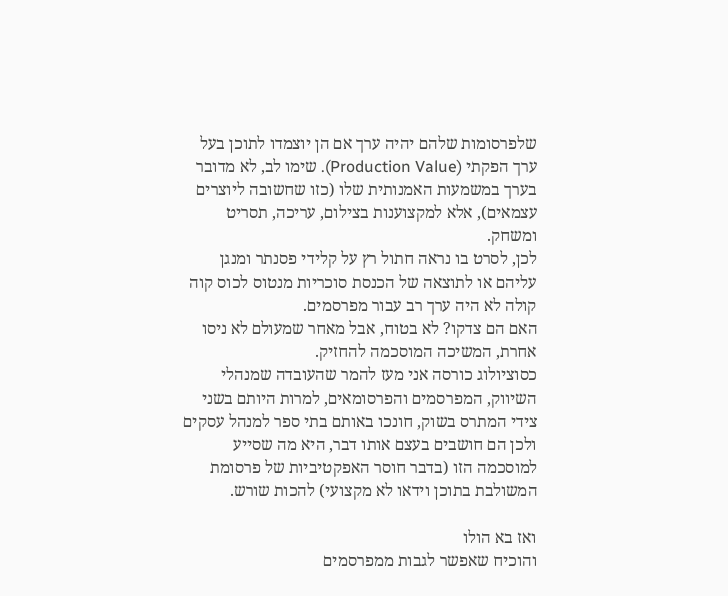שלפרסומות שלהם יהיה ערך אם הן יוצמדו לתוכן בעל ערך הפקתי (Production Value). שימו לב, לא מדובר בערך במשמעות האמנותית שלו (כזו שחשובה ליוצרים עצמאים), אלא למקצוענות בצילום, עריכה, תסריט ומשחק.
לכן, לסרט בו נראה חתול רץ על קלידי פסנתר ומנגן עליהם או לתוצאה של הכנסת סוכריות מנטוס לכוס קוה קולה לא היה ערך רב עבור מפרסמים.
האם הם צדקו? לא בטוח, אבל מאחר שמעולם לא ניסו אחרת, המשיכה המוסכמה להחזיק.
כסוציולוג כורסה אני מעז להמר שהעובדה שמנהלי השיווק, המפרסמים והפרסומאים, למרות היותם בשני צידי המתרס בשוק, חונכו באותם בתי ספר למנהל עסקים ולכן הם חושבים בעצם אותו דבר, היא מה שסייע למוסכמה הזו (בדבר חוסר האפקטיביות של פרסומת המשולבת בתוכן וידאו לא מקצועי) להכות שורש.

ואז בא הולו
והוכיח שאפשר לגבות ממפרסמים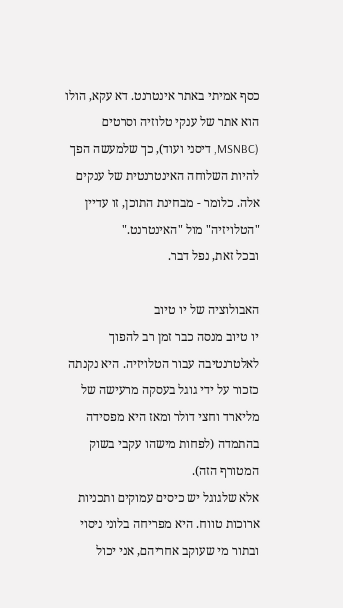כסף אמיתי באתר אינטרנט. דא עקא, הולו הוא אתר של ענקי טלוזיה וסרטים (MSNBC, דיסני ועוד), כך שלמעשה הפך להיות השלוחה האינטרנטית של ענקים אלה. כלומר - מבחינת התוכן, זו עדיין "הטלויזיה" מול "האינטרנט."
ובכל זאת, נפל דבר.

האבולוציה של יו טיוב
יו טיוב מנסה כבר זמן רב להפוך לאלטרנטיבה עבור הטלויזיה. היא נקנתה כזכור על ידי גוגל בעסקה מרעישה של מליארד וחצי דולר ומאז היא מפסידה בהתמדה (לפחות מישהו עקבי בשוק המטורף הזה).
אלא שלגוגל יש כיסים עמוקים ותכניות ארוכות טווח. היא מפריחה בלוני ניסוי ובתור מי שעוקב אחריהם, אני יכול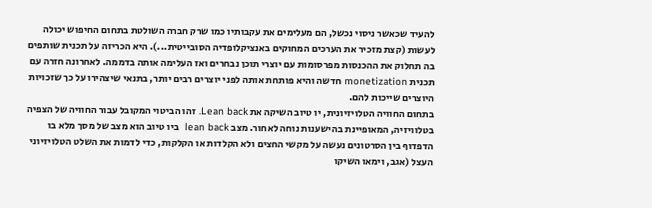להעיד שכאשר ניסוי נכשל, הם מעלימים את עקבותיו כמו שרק חברה השולטת בתחום החיפוש יכולה לעשות (קצת מזכיר את הערכים המחוקים באנציקלופדיה הסובייטית...). היא הכריזה על תכנית שותפים בה תחלוק את ההכנסות מפרסומות עם יוצרי תוכן נבחרים ואז העלימה אותה בדממה. לאחרונה חזרה עם תכנית monetization חדשה והיא פותחת אותה לפני יוצרים רבים יותר, בתנאי שיצהירו על כך שזכויות היוצרים שייכות להם.
בתחום החוויה הטלויזיונית, יו טיוב השיקה את Lean back. זהו הביטוי המקובל עבור החוויה של הצפיה בטלוויזיה, המאופיינת בהישענות נוחה לאחור. מצב lean back  ביו טיוב הוא מצב של מסך מלא בו הדפדוף בין הסרטונים נעשה על מקשי החצים ולא הקלדות או הקלקות, כדי לדמות את השלט הטלויזיוני העצל (אגב, וימאו השיקו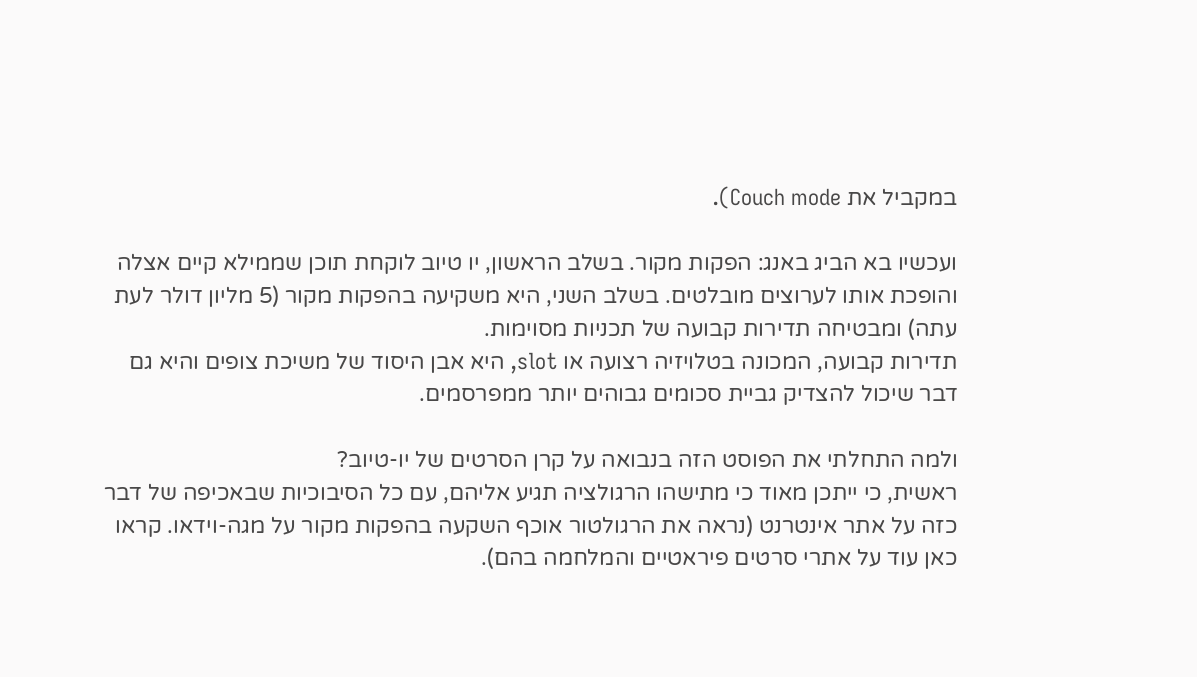במקביל את Couch mode).

ועכשיו בא הביג באנג: הפקות מקור. בשלב הראשון, יו טיוב לוקחת תוכן שממילא קיים אצלה והופכת אותו לערוצים מובלטים. בשלב השני, היא משקיעה בהפקות מקור (5 מליון דולר לעת עתה) ומבטיחה תדירות קבועה של תכניות מסוימות.
תדירות קבועה, המכונה בטלויזיה רצועה או slot, היא אבן היסוד של משיכת צופים והיא גם דבר שיכול להצדיק גביית סכומים גבוהים יותר ממפרסמים.

ולמה התחלתי את הפוסט הזה בנבואה על קרן הסרטים של יו-טיוב?
ראשית, כי ייתכן מאוד כי מתישהו הרגולציה תגיע אליהם, עם כל הסיבוכיות שבאכיפה של דבר כזה על אתר אינטרנט (נראה את הרגולטור אוכף השקעה בהפקות מקור על מגה-וידאו. קראו כאן עוד על אתרי סרטים פיראטיים והמלחמה בהם).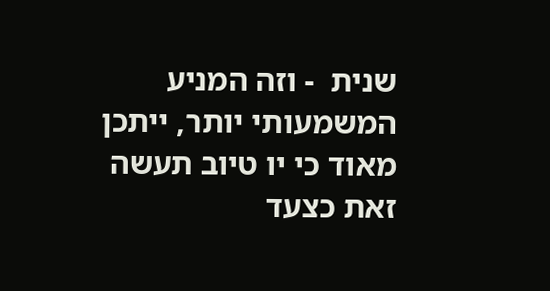שנית  - וזה המניע המשמעותי יותר, ייתכן מאוד כי יו טיוב תעשה זאת כצעד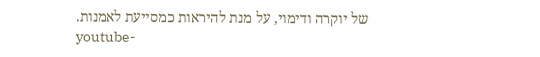של יוקרה ודימוי, על מנת להיראות כמסייעת לאמנות.
youtube-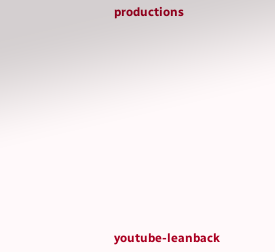productions












youtube-leanback